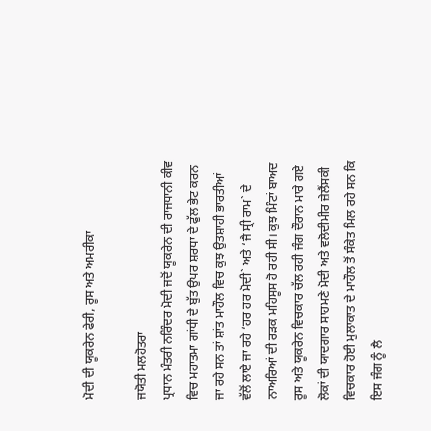ਮੋਦੀ ਦੀ ਯੂਕਰੇਨ ਫੇਰੀ, ਰੂਸ ਅਤੇ ਅਮਰੀਕਾ

ਜਯੋਤੀ ਮਲਹੋਤਰਾ
ਪ੍ਰਧਾਨ ਮੰਤਰੀ ਨਰਿੰਦਰ ਮੋਦੀ ਜਦੋਂ ਯੂਕਰੇਨ ਦੀ ਰਾਜਧਾਨੀ ਕੀਵ ਵਿਚ ਮਹਾਤਮਾ ਗਾਂਧੀ ਦੇ ਬੁੱਤ ਉਪਰ ਸ਼ਰਧਾ ਦੇ ਫੁੱਲ ਭੇਟ ਕਰਨ ਜਾ ਰਹੇ ਸਨ ਤਾਂ ਸ਼ਾਂਤ ਮਾਹੌਲ ਵਿਚ ਕੁਝ ਉਤਸ਼ਾਹੀ ਭਾਰਤੀਆਂ ਵੱਲੋਂ ਲਾਏ ਜਾ ਰਹੇ ‘ਹਰ ਹਰ ਮੋਦੀ` ਅਤੇ ‘ਜੈ ਸ੍ਰੀ ਰਾਮ` ਦੇ ਨਾਅਰਿਆਂ ਦੀ ਰੜਕ ਮਹਿਸੂਸ ਹੋ ਰਹੀ ਸੀ। ਕੁਝ ਮਿੰਟਾਂ ਬਾਅਦ ਰੂਸ ਅਤੇ ਯੂਕਰੇਨ ਵਿਚਕਾਰ ਚੱਲ ਰਹੀ ਜੰਗ ਦੌਰਾਨ ਮਾਰੇ ਗਏ ਲੋਕਾਂ ਦੀ ਯਾਦਗਾਰ ਸਾਹਮਣੇ ਮੋਦੀ ਅਤੇ ਵਲੋਦੀਮੀਰ ਜ਼ੇਲੈਂਸਕੀ ਵਿਚਕਾਰ ਹੋਈ ਮੁਲਾਕਾਤ ਦੇ ਮਾਹੌਲ ਤੋਂ ਸੰਕੇਤ ਮਿਲ ਰਹੇ ਸਨ ਕਿ ਇਸ ਜੰਗ ਨੂੰ ਲੈ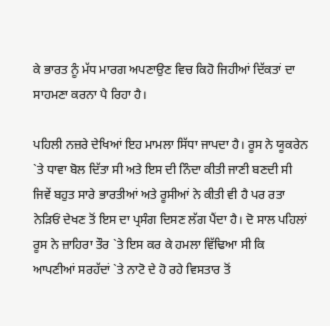ਕੇ ਭਾਰਤ ਨੂੰ ਮੱਧ ਮਾਰਗ ਅਪਣਾਉਣ ਵਿਚ ਕਿਹੋ ਜਿਹੀਆਂ ਦਿੱਕਤਾਂ ਦਾ ਸਾਹਮਣਾ ਕਰਨਾ ਪੈ ਰਿਹਾ ਹੈ।

ਪਹਿਲੀ ਨਜ਼ਰੇ ਦੇਖਿਆਂ ਇਹ ਮਾਮਲਾ ਸਿੱਧਾ ਜਾਪਦਾ ਹੈ। ਰੂਸ ਨੇ ਯੂਕਰੇਨ `ਤੇ ਧਾਵਾ ਬੋਲ ਦਿੱਤਾ ਸੀ ਅਤੇ ਇਸ ਦੀ ਨਿੰਦਾ ਕੀਤੀ ਜਾਣੀ ਬਣਦੀ ਸੀ ਜਿਵੇਂ ਬਹੁਤ ਸਾਰੇ ਭਾਰਤੀਆਂ ਅਤੇ ਰੂਸੀਆਂ ਨੇ ਕੀਤੀ ਵੀ ਹੈ ਪਰ ਰਤਾ ਨੇੜਿਓਂ ਦੇਖਣ ਤੋਂ ਇਸ ਦਾ ਪ੍ਰਸੰਗ ਦਿਸਣ ਲੱਗ ਪੈਂਦਾ ਹੈ। ਦੋ ਸਾਲ ਪਹਿਲਾਂ ਰੂਸ ਨੇ ਜ਼ਾਹਿਰਾ ਤੌਰ `ਤੇ ਇਸ ਕਰ ਕੇ ਹਮਲਾ ਵਿੱਢਿਆ ਸੀ ਕਿ ਆਪਣੀਆਂ ਸਰਹੱਦਾਂ `ਤੇ ਨਾਟੋ ਦੇ ਹੋ ਰਹੇ ਵਿਸਤਾਰ ਤੋਂ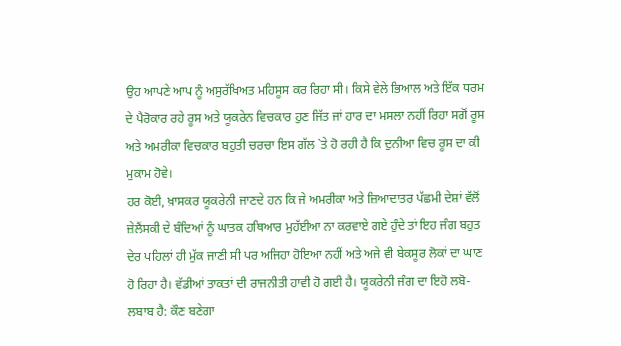ਉਹ ਆਪਣੇ ਆਪ ਨੂੰ ਅਸੁਰੱਖਿਅਤ ਮਹਿਸੂਸ ਕਰ ਰਿਹਾ ਸੀ। ਕਿਸੇ ਵੇਲੇ ਭਿਆਲ ਅਤੇ ਇੱਕ ਧਰਮ ਦੇ ਪੈਰੋਕਾਰ ਰਹੇ ਰੂਸ ਅਤੇ ਯੂਕਰੇਨ ਵਿਚਕਾਰ ਹੁਣ ਜਿੱਤ ਜਾਂ ਹਾਰ ਦਾ ਮਸਲਾ ਨਹੀਂ ਰਿਹਾ ਸਗੋਂ ਰੂਸ ਅਤੇ ਅਮਰੀਕਾ ਵਿਚਕਾਰ ਬਹੁਤੀ ਚਰਚਾ ਇਸ ਗੱਲ `ਤੇ ਹੋ ਰਹੀ ਹੈ ਕਿ ਦੁਨੀਆ ਵਿਚ ਰੂਸ ਦਾ ਕੀ ਮੁਕਾਮ ਹੋਵੇ।
ਹਰ ਕੋਈ, ਖ਼ਾਸਕਰ ਯੂਕਰੇਨੀ ਜਾਣਦੇ ਹਨ ਕਿ ਜੇ ਅਮਰੀਕਾ ਅਤੇ ਜ਼ਿਆਦਾਤਰ ਪੱਛਮੀ ਦੇਸ਼ਾਂ ਵੱਲੋਂ ਜ਼ੇਲੈਂਸਕੀ ਦੇ ਬੰਦਿਆਂ ਨੂੰ ਘਾਤਕ ਹਥਿਆਰ ਮੁਹੱਈਆ ਨਾ ਕਰਵਾਏ ਗਏ ਹੁੰਦੇ ਤਾਂ ਇਹ ਜੰਗ ਬਹੁਤ ਦੇਰ ਪਹਿਲਾਂ ਹੀ ਮੁੱਕ ਜਾਣੀ ਸੀ ਪਰ ਅਜਿਹਾ ਹੋਇਆ ਨਹੀਂ ਅਤੇ ਅਜੇ ਵੀ ਬੇਕਸੂਰ ਲੋਕਾਂ ਦਾ ਘਾਣ ਹੋ ਰਿਹਾ ਹੈ। ਵੱਡੀਆਂ ਤਾਕਤਾਂ ਦੀ ਰਾਜਨੀਤੀ ਹਾਵੀ ਹੋ ਗਈ ਹੈ। ਯੂਕਰੇਨੀ ਜੰਗ ਦਾ ਇਹੋ ਲਬੋ-ਲਬਾਬ ਹੈ: ਕੌਣ ਬਣੇਗਾ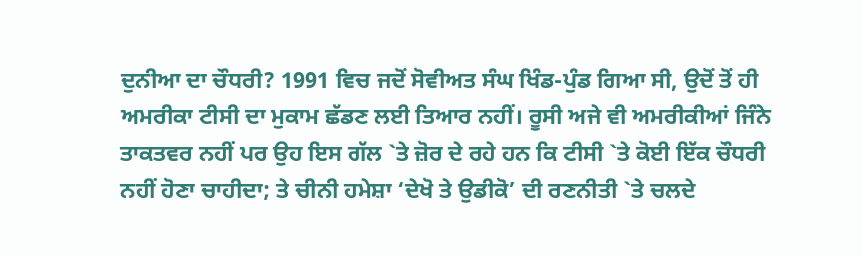ਦੁਨੀਆ ਦਾ ਚੌਧਰੀ? 1991 ਵਿਚ ਜਦੋਂ ਸੋਵੀਅਤ ਸੰਘ ਖਿੰਡ-ਪੁੰਡ ਗਿਆ ਸੀ, ਉਦੋਂ ਤੋਂ ਹੀ ਅਮਰੀਕਾ ਟੀਸੀ ਦਾ ਮੁਕਾਮ ਛੱਡਣ ਲਈ ਤਿਆਰ ਨਹੀਂ। ਰੂਸੀ ਅਜੇ ਵੀ ਅਮਰੀਕੀਆਂ ਜਿੰਨੇ ਤਾਕਤਵਰ ਨਹੀਂ ਪਰ ਉਹ ਇਸ ਗੱਲ `ਤੇ ਜ਼ੋਰ ਦੇ ਰਹੇ ਹਨ ਕਿ ਟੀਸੀ `ਤੇ ਕੋਈ ਇੱਕ ਚੌਧਰੀ ਨਹੀਂ ਹੋਣਾ ਚਾਹੀਦਾ; ਤੇ ਚੀਨੀ ਹਮੇਸ਼ਾ ‘ਦੇਖੋ ਤੇ ਉਡੀਕੋ’ ਦੀ ਰਣਨੀਤੀ `ਤੇ ਚਲਦੇ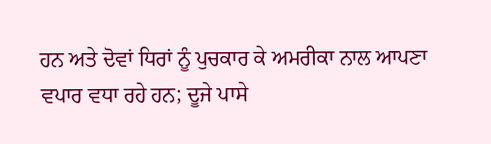ਹਨ ਅਤੇ ਦੋਵਾਂ ਧਿਰਾਂ ਨੂੰ ਪੁਚਕਾਰ ਕੇ ਅਮਰੀਕਾ ਨਾਲ ਆਪਣਾ ਵਪਾਰ ਵਧਾ ਰਹੇ ਹਨ; ਦੂਜੇ ਪਾਸੇ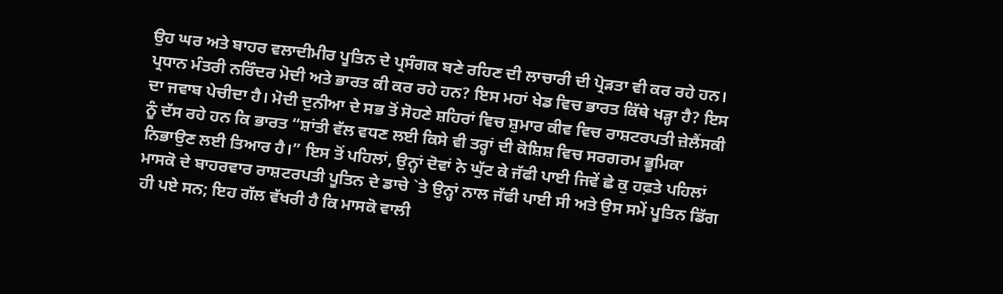ਉਹ ਘਰ ਅਤੇ ਬਾਹਰ ਵਲਾਦੀਮੀਰ ਪੂਤਿਨ ਦੇ ਪ੍ਰਸੰਗਕ ਬਣੇ ਰਹਿਣ ਦੀ ਲਾਚਾਰੀ ਦੀ ਪ੍ਰੋੜਤਾ ਵੀ ਕਰ ਰਹੇ ਹਨ।
ਪ੍ਰਧਾਨ ਮੰਤਰੀ ਨਰਿੰਦਰ ਮੋਦੀ ਅਤੇ ਭਾਰਤ ਕੀ ਕਰ ਰਹੇ ਹਨ? ਇਸ ਮਹਾਂ ਖੇਡ ਵਿਚ ਭਾਰਤ ਕਿੱਥੇ ਖੜ੍ਹਾ ਹੈ? ਇਸ ਦਾ ਜਵਾਬ ਪੇਚੀਦਾ ਹੈ। ਮੋਦੀ ਦੁਨੀਆ ਦੇ ਸਭ ਤੋਂ ਸੋਹਣੇ ਸ਼ਹਿਰਾਂ ਵਿਚ ਸ਼ੁਮਾਰ ਕੀਵ ਵਿਚ ਰਾਸ਼ਟਰਪਤੀ ਜ਼ੇਲੈਂਸਕੀ ਨੂੰ ਦੱਸ ਰਹੇ ਹਨ ਕਿ ਭਾਰਤ “ਸ਼ਾਂਤੀ ਵੱਲ ਵਧਣ ਲਈ ਕਿਸੇ ਵੀ ਤਰ੍ਹਾਂ ਦੀ ਕੋਸ਼ਿਸ਼ ਵਿਚ ਸਰਗਰਮ ਭੂਮਿਕਾ ਨਿਭਾਉਣ ਲਈ ਤਿਆਰ ਹੈ।” ਇਸ ਤੋਂ ਪਹਿਲਾਂ, ਉਨ੍ਹਾਂ ਦੋਵਾਂ ਨੇ ਘੁੱਟ ਕੇ ਜੱਫੀ ਪਾਈ ਜਿਵੇਂ ਛੇ ਕੁ ਹਫ਼ਤੇ ਪਹਿਲਾਂ ਮਾਸਕੋ ਦੇ ਬਾਹਰਵਾਰ ਰਾਸ਼ਟਰਪਤੀ ਪੂਤਿਨ ਦੇ ਡਾਚੇ `ਤੇ ਉਨ੍ਹਾਂ ਨਾਲ ਜੱਫੀ ਪਾਈ ਸੀ ਅਤੇ ਉਸ ਸਮੇਂ ਪੂਤਿਨ ਡਿੱਗ ਹੀ ਪਏ ਸਨ; ਇਹ ਗੱਲ ਵੱਖਰੀ ਹੈ ਕਿ ਮਾਸਕੋ ਵਾਲੀ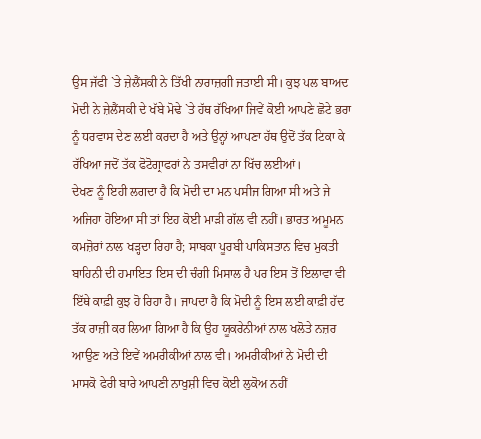ਉਸ ਜੱਫੀ `ਤੇ ਜ਼ੇਲੈਂਸਕੀ ਨੇ ਤਿੱਖੀ ਨਾਰਾਜ਼ਗੀ ਜਤਾਈ ਸੀ। ਕੁਝ ਪਲ ਬਾਅਦ ਮੋਦੀ ਨੇ ਜ਼ੇਲੈਂਸਕੀ ਦੇ ਖੱਬੇ ਮੋਢੇ `ਤੇ ਹੱਥ ਰੱਖਿਆ ਜਿਵੇਂ ਕੋਈ ਆਪਣੇ ਛੋਟੇ ਭਰਾ ਨੂੰ ਧਰਵਾਸ ਦੇਣ ਲਈ ਕਰਦਾ ਹੈ ਅਤੇ ਉਨ੍ਹਾਂ ਆਪਣਾ ਹੱਥ ਉਦੋਂ ਤੱਕ ਟਿਕਾ ਕੇ ਰੱਖਿਆ ਜਦੋਂ ਤੱਕ ਫੋਟੋਗ੍ਰਾਫਰਾਂ ਨੇ ਤਸਵੀਰਾਂ ਨਾ ਖਿੱਚ ਲਈਆਂ।
ਦੇਖਣ ਨੂੰ ਇਹੀ ਲਗਦਾ ਹੈ ਕਿ ਮੋਦੀ ਦਾ ਮਨ ਪਸੀਜ ਗਿਆ ਸੀ ਅਤੇ ਜੇ ਅਜਿਹਾ ਹੋਇਆ ਸੀ ਤਾਂ ਇਹ ਕੋਈ ਮਾੜੀ ਗੱਲ ਵੀ ਨਹੀਂ। ਭਾਰਤ ਅਮੂਮਨ ਕਮਜ਼ੋਰਾਂ ਨਾਲ ਖੜ੍ਹਦਾ ਰਿਹਾ ਹੈ; ਸਾਬਕਾ ਪੂਰਬੀ ਪਾਕਿਸਤਾਨ ਵਿਚ ਮੁਕਤੀ ਬਾਹਿਨੀ ਦੀ ਹਮਾਇਤ ਇਸ ਦੀ ਚੰਗੀ ਮਿਸਾਲ ਹੈ ਪਰ ਇਸ ਤੋਂ ਇਲਾਵਾ ਵੀ ਇੱਥੇ ਕਾਫ਼ੀ ਕੁਝ ਹੋ ਰਿਹਾ ਹੈ। ਜਾਪਦਾ ਹੈ ਕਿ ਮੋਦੀ ਨੂੰ ਇਸ ਲਈ ਕਾਫ਼ੀ ਹੱਦ ਤੱਕ ਰਾਜ਼ੀ ਕਰ ਲਿਆ ਗਿਆ ਹੈ ਕਿ ਉਹ ਯੂਕਰੇਨੀਆਂ ਨਾਲ ਖਲੋਤੇ ਨਜ਼ਰ ਆਉਣ ਅਤੇ ਇਵੇਂ ਅਮਰੀਕੀਆਂ ਨਾਲ ਵੀ। ਅਮਰੀਕੀਆਂ ਨੇ ਮੋਦੀ ਦੀ ਮਾਸਕੋ ਫੇਰੀ ਬਾਰੇ ਆਪਣੀ ਨਾਖੁਸ਼ੀ ਵਿਚ ਕੋਈ ਲੁਕੋਅ ਨਹੀਂ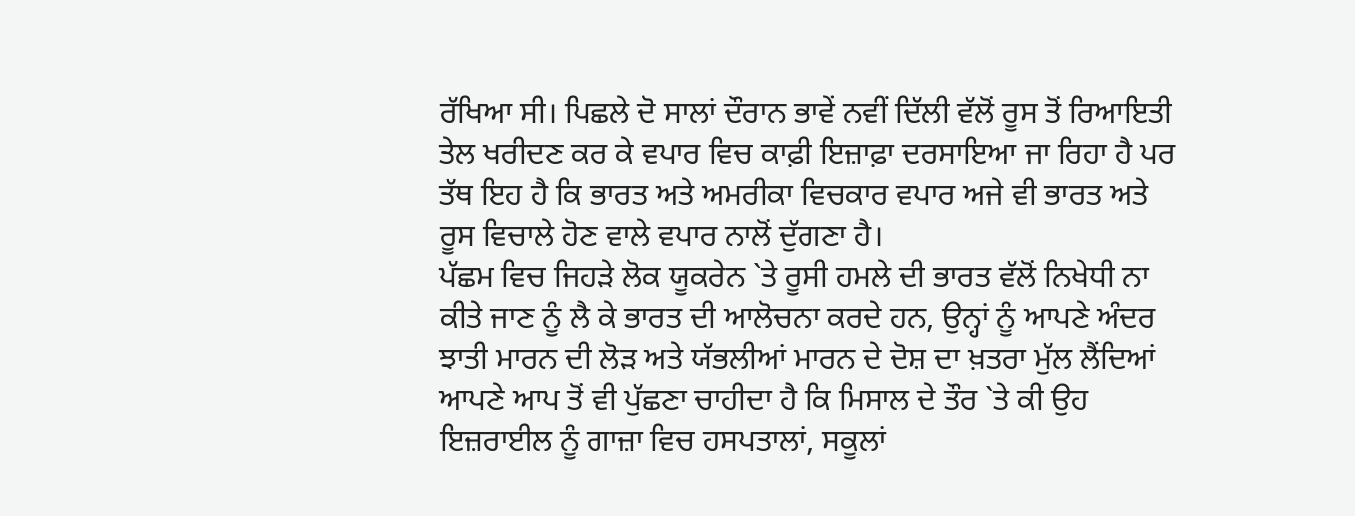ਰੱਖਿਆ ਸੀ। ਪਿਛਲੇ ਦੋ ਸਾਲਾਂ ਦੌਰਾਨ ਭਾਵੇਂ ਨਵੀਂ ਦਿੱਲੀ ਵੱਲੋਂ ਰੂਸ ਤੋਂ ਰਿਆਇਤੀ ਤੇਲ ਖਰੀਦਣ ਕਰ ਕੇ ਵਪਾਰ ਵਿਚ ਕਾਫ਼ੀ ਇਜ਼ਾਫ਼ਾ ਦਰਸਾਇਆ ਜਾ ਰਿਹਾ ਹੈ ਪਰ ਤੱਥ ਇਹ ਹੈ ਕਿ ਭਾਰਤ ਅਤੇ ਅਮਰੀਕਾ ਵਿਚਕਾਰ ਵਪਾਰ ਅਜੇ ਵੀ ਭਾਰਤ ਅਤੇ ਰੂਸ ਵਿਚਾਲੇ ਹੋਣ ਵਾਲੇ ਵਪਾਰ ਨਾਲੋਂ ਦੁੱਗਣਾ ਹੈ।
ਪੱਛਮ ਵਿਚ ਜਿਹੜੇ ਲੋਕ ਯੂਕਰੇਨ `ਤੇ ਰੂਸੀ ਹਮਲੇ ਦੀ ਭਾਰਤ ਵੱਲੋਂ ਨਿਖੇਧੀ ਨਾ ਕੀਤੇ ਜਾਣ ਨੂੰ ਲੈ ਕੇ ਭਾਰਤ ਦੀ ਆਲੋਚਨਾ ਕਰਦੇ ਹਨ, ਉਨ੍ਹਾਂ ਨੂੰ ਆਪਣੇ ਅੰਦਰ ਝਾਤੀ ਮਾਰਨ ਦੀ ਲੋੜ ਅਤੇ ਯੱਭਲੀਆਂ ਮਾਰਨ ਦੇ ਦੋਸ਼ ਦਾ ਖ਼ਤਰਾ ਮੁੱਲ ਲੈਂਦਿਆਂ ਆਪਣੇ ਆਪ ਤੋਂ ਵੀ ਪੁੱਛਣਾ ਚਾਹੀਦਾ ਹੈ ਕਿ ਮਿਸਾਲ ਦੇ ਤੌਰ `ਤੇ ਕੀ ਉਹ ਇਜ਼ਰਾਈਲ ਨੂੰ ਗਾਜ਼ਾ ਵਿਚ ਹਸਪਤਾਲਾਂ, ਸਕੂਲਾਂ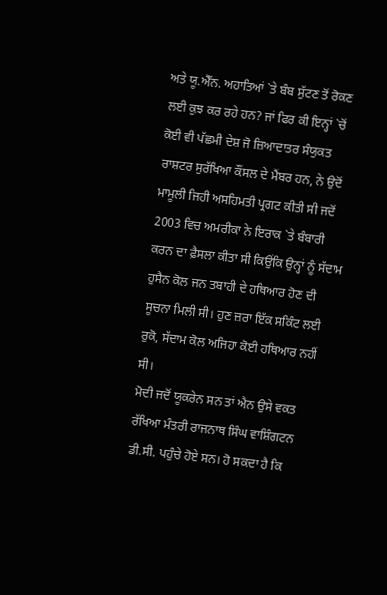ਅਤੇ ਯੂ.ਐੱਨ. ਅਹਾਤਿਆਂ `ਤੇ ਬੰਬ ਸੁੱਟਣ ਤੋਂ ਰੋਕਣ ਲਈ ਕੁਝ ਕਰ ਰਹੇ ਹਨ? ਜਾਂ ਫਿਰ ਕੀ ਇਨ੍ਹਾਂ `ਚੋਂ ਕੋਈ ਵੀ ਪੱਛਮੀ ਦੇਸ਼ ਜੋ ਜ਼ਿਆਦਾਤਰ ਸੰਯੁਕਤ ਰਾਸ਼ਟਰ ਸੁਰੱਖਿਆ ਕੌਂਸਲ ਦੇ ਮੈਂਬਰ ਹਨ, ਨੇ ਉਦੋਂ ਮਾਮੂਲੀ ਜਿਹੀ ਅਸਹਿਮਤੀ ਪ੍ਰਗਟ ਕੀਤੀ ਸੀ ਜਦੋਂ 2003 ਵਿਚ ਅਮਰੀਕਾ ਨੇ ਇਰਾਕ `ਤੇ ਬੰਬਾਰੀ ਕਰਨ ਦਾ ਫ਼ੈਸਲਾ ਕੀਤਾ ਸੀ ਕਿਉਂਕਿ ਉਨ੍ਹਾਂ ਨੂੰ ਸੱਦਾਮ ਹੁਸੈਨ ਕੋਲ ਜਨ ਤਬਾਹੀ ਦੇ ਹਥਿਆਰ ਹੋਣ ਦੀ ਸੂਚਨਾ ਮਿਲੀ ਸੀ। ਹੁਣ ਜ਼ਰਾ ਇੱਕ ਸਕਿੰਟ ਲਈ ਰੁਕੋ, ਸੱਦਾਮ ਕੋਲ ਅਜਿਹਾ ਕੋਈ ਹਥਿਆਰ ਨਹੀਂ ਸੀ।
ਮੋਦੀ ਜਦੋਂ ਯੂਕਰੇਨ ਸਨ ਤਾਂ ਐਨ ਉਸੇ ਵਕਤ ਰੱਖਿਆ ਮੰਤਰੀ ਰਾਜਨਾਥ ਸਿੰਘ ਵਾਸ਼ਿੰਗਟਨ ਡੀ.ਸੀ. ਪਹੁੰਚੇ ਹੋਏ ਸਨ। ਹੋ ਸਕਦਾ ਹੈ ਕਿ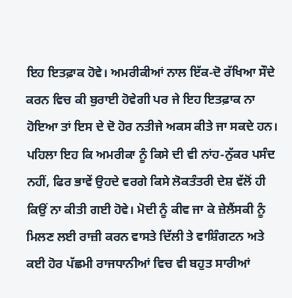ਇਹ ਇਤਫ਼ਾਕ ਹੋਵੇ। ਅਮਰੀਕੀਆਂ ਨਾਲ ਇੱਕ-ਦੋ ਰੱਖਿਆ ਸੌਦੇ ਕਰਨ ਵਿਚ ਕੀ ਬੁਰਾਈ ਹੋਵੇਗੀ ਪਰ ਜੇ ਇਹ ਇਤਫ਼ਾਕ ਨਾ ਹੋਇਆ ਤਾਂ ਇਸ ਦੇ ਦੋ ਹੋਰ ਨਤੀਜੇ ਅਕਸ ਕੀਤੇ ਜਾ ਸਕਦੇ ਹਨ।
ਪਹਿਲਾ ਇਹ ਕਿ ਅਮਰੀਕਾ ਨੂੰ ਕਿਸੇ ਦੀ ਵੀ ਨਾਂਹ-ਨੁੱਕਰ ਪਸੰਦ ਨਹੀਂ, ਫਿਰ ਭਾਵੇਂ ਉਹਦੇ ਵਰਗੇ ਕਿਸੇ ਲੋਕਤੰਤਰੀ ਦੇਸ਼ ਵੱਲੋਂ ਹੀ ਕਿਉਂ ਨਾ ਕੀਤੀ ਗਈ ਹੋਵੇ। ਮੋਦੀ ਨੂੰ ਕੀਵ ਜਾ ਕੇ ਜ਼ੇਲੈਂਸਕੀ ਨੂੰ ਮਿਲਣ ਲਈ ਰਾਜ਼ੀ ਕਰਨ ਵਾਸਤੇ ਦਿੱਲੀ ਤੇ ਵਾਸ਼ਿੰਗਟਨ ਅਤੇ ਕਈ ਹੋਰ ਪੱਛਮੀ ਰਾਜਧਾਨੀਆਂ ਵਿਚ ਵੀ ਬਹੁਤ ਸਾਰੀਆਂ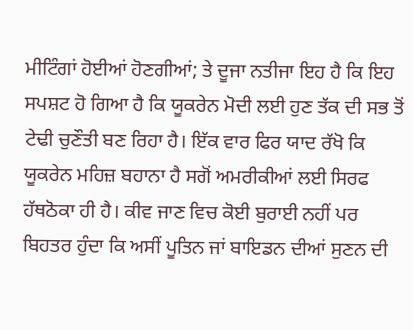ਮੀਟਿੰਗਾਂ ਹੋਈਆਂ ਹੋਣਗੀਆਂ; ਤੇ ਦੂਜਾ ਨਤੀਜਾ ਇਹ ਹੈ ਕਿ ਇਹ ਸਪਸ਼ਟ ਹੋ ਗਿਆ ਹੈ ਕਿ ਯੂਕਰੇਨ ਮੋਦੀ ਲਈ ਹੁਣ ਤੱਕ ਦੀ ਸਭ ਤੋਂ ਟੇਢੀ ਚੁਣੌਤੀ ਬਣ ਰਿਹਾ ਹੈ। ਇੱਕ ਵਾਰ ਫਿਰ ਯਾਦ ਰੱਖੋ ਕਿ ਯੂਕਰੇਨ ਮਹਿਜ਼ ਬਹਾਨਾ ਹੈ ਸਗੋਂ ਅਮਰੀਕੀਆਂ ਲਈ ਸਿਰਫ ਹੱਥਠੋਕਾ ਹੀ ਹੈ। ਕੀਵ ਜਾਣ ਵਿਚ ਕੋਈ ਬੁਰਾਈ ਨਹੀਂ ਪਰ ਬਿਹਤਰ ਹੁੰਦਾ ਕਿ ਅਸੀਂ ਪੂਤਿਨ ਜਾਂ ਬਾਇਡਨ ਦੀਆਂ ਸੁਣਨ ਦੀ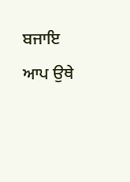ਬਜਾਇ ਆਪ ਉਥੇ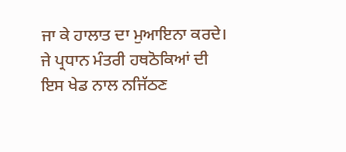ਜਾ ਕੇ ਹਾਲਾਤ ਦਾ ਮੁਆਇਨਾ ਕਰਦੇ। ਜੇ ਪ੍ਰਧਾਨ ਮੰਤਰੀ ਹਥਠੋਕਿਆਂ ਦੀ ਇਸ ਖੇਡ ਨਾਲ ਨਜਿੱਠਣ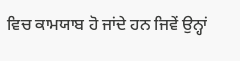ਵਿਚ ਕਾਮਯਾਬ ਹੋ ਜਾਂਦੇ ਹਨ ਜਿਵੇਂ ਉਨ੍ਹਾਂ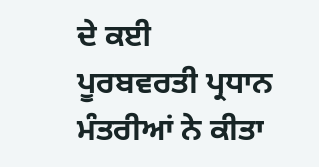ਦੇ ਕਈ ਪੂਰਬਵਰਤੀ ਪ੍ਰਧਾਨ ਮੰਤਰੀਆਂ ਨੇ ਕੀਤਾ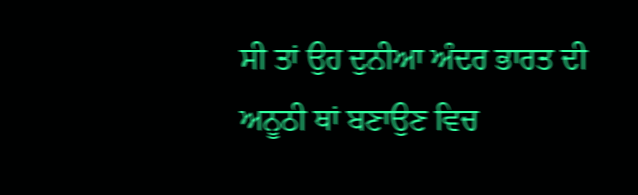ਸੀ ਤਾਂ ਉਹ ਦੁਨੀਆ ਅੰਦਰ ਭਾਰਤ ਦੀ ਅਨੂਠੀ ਥਾਂ ਬਣਾਉਣ ਵਿਚ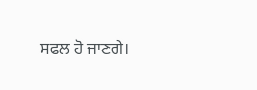ਸਫਲ ਹੋ ਜਾਣਗੇ।